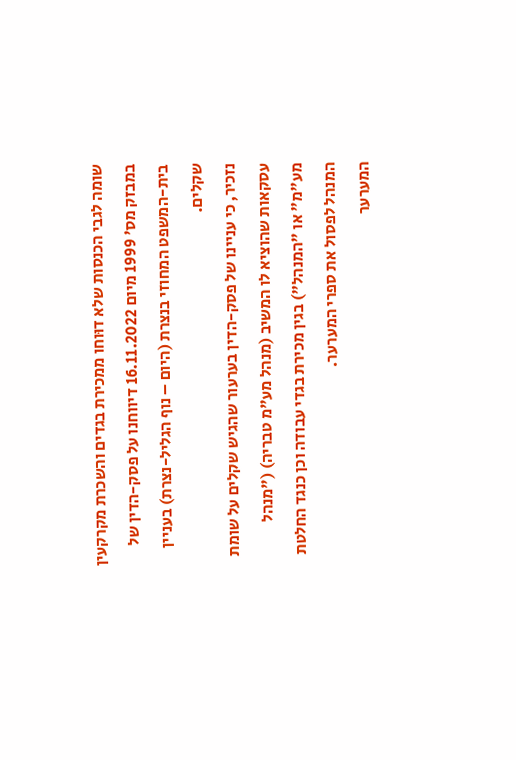שומה לגבי הכנסות שלא דוּוחו ממכירת בגדים והשכרת מקרקעין
במבזק מס' 1999 מיום 16.11.2022 דיווחנו על פסק-הדין של בית-המשפט המחוזי בנצרת (היום – נוף הגליל-נצרת) בעניין שקלים.
נזכיר, כי עניינו של פסק-הדין בערעור שהגיש שקלים על שומת עסקאות שהוציא לו המשיב (מנהל מע"מ טבריה) ("מנהל מע"מ" או "המנהל") בגין מכירת בגדי עבודה וכן כנגד החלטת המנהל לפסול את ספרי המערער.
המערער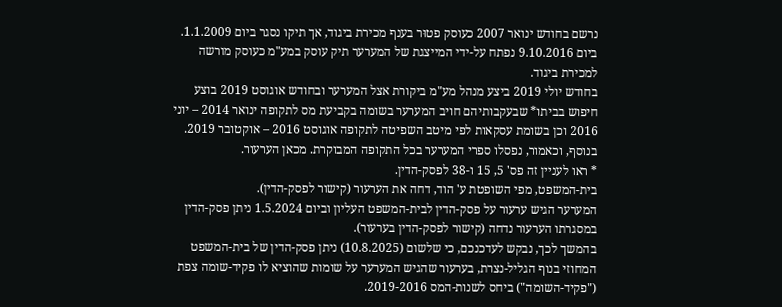נרשם בחודש ינואר 2007 כעוסק פטוּר בענף מכירת ביגוד, אך תיקו נסגר ביום 1.1.2009.
ביום 9.10.2016 נפתח על-ידי המייצגת של המערער תיק עוסק במע"מ כעוסק מורשה למכירת ביגוד.
בחודש יולי 2019 ביצע מנהל מע"מ ביקורת אצל המערער ובחודש אוגוסט 2019 בוצע חיפוש בביתו* שבעקבותיהם חויב המערער בשומה בקביעת מס לתקופה ינואר 2014 – יוני 2016 וכן בשומת עסקאות לפי מיטב השפיטה לתקופה אוגוסט 2016 – אוקטובר 2019. בנוסף, וכאמור, נפסלו ספרי המערער בכל התקופה המבוקרת. מכאן הערעור.
* ראו לעניין זה פס' 5, 15 ו-38 לפסק-הדין.
בית-המשפט, מפי השופטת ע' הוד, דחה את הערעור (קישור לפסק-הדין).
המערער הגיש ערעור על פסק-הדין לבית-המשפט העליון וביום 1.5.2024 ניתן פסק-הדין במסגרתו הערעור נדחה (קישור לפסק-הדין בערעור).
בהמשך לכך, נבקש לעדכנכם, כי שלשום (10.8.2025) ניתן פסק-הדין של בית-המשפט המחוזי בנוף הגליל-נצרת, בערעור שהגיש המערער על שומות שהוציא לו פקיד-שומה צפת ("פקיד-השומה") ביחס לשנות-המס 2019-2016.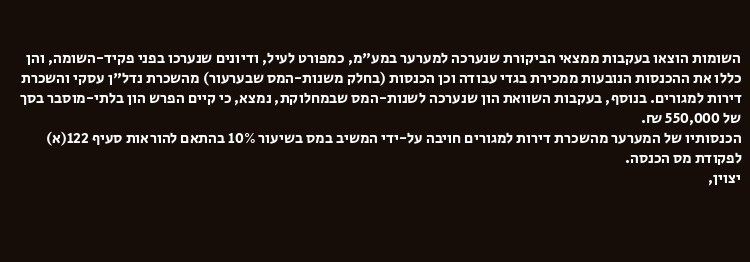השומות הוצאו בעקבות ממצאי הביקורת שנערכה למערער במע"מ, כמפורט לעיל, ודיונים שנערכו בפני פקיד-השומה, והן כללו את ההכנסות הנובעות ממכירת בגדי עבודה וכן הכנסות (בחלק משנות-המס שבערעור) מהשכרת נדל"ן עסקי והשכרת דירות למגורים. בנוסף, בעקבות השוואת הון שנערכה לשנות-המס שבמחלוקת, נמצא, כי קיים הפרש הון בלתי-מוסבר בסך של 550,000 ₪.
הכנסותיו של המערער מהשכרת דירות למגורים חויבה על-ידי המשיב במס בשיעור 10% בהתאם להוראות סעיף 122(א) לפקודת מס הכנסה.
יצוין,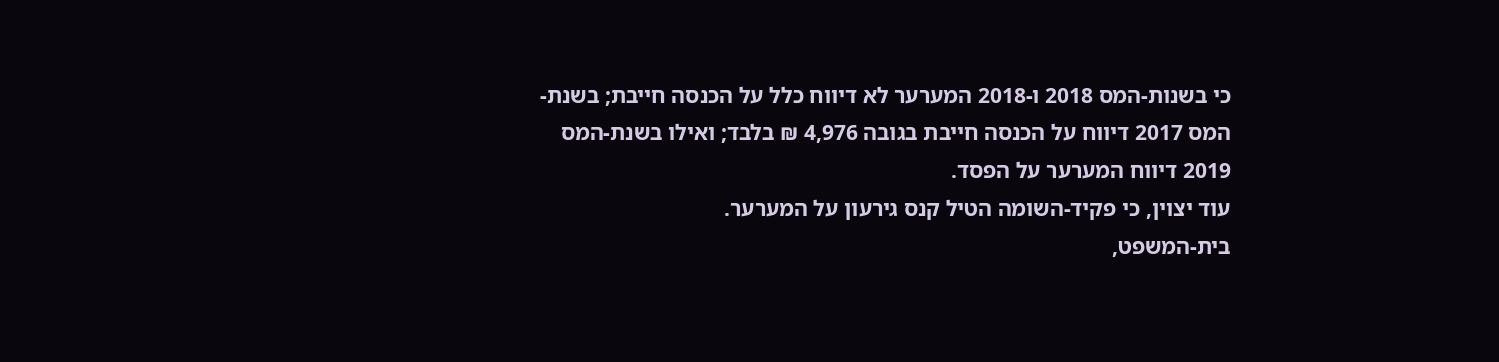כי בשנות-המס 2018 ו-2018 המערער לא דיווח כלל על הכנסה חייבת; בשנת-המס 2017 דיווח על הכנסה חייבת בגובה 4,976 ₪ בלבד; ואילו בשנת-המס 2019 דיווח המערער על הפסד.
עוד יצוין, כי פקיד-השומה הטיל קנס גירעון על המערער.
בית-המשפט,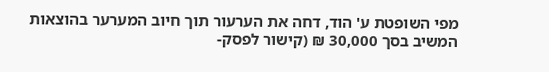מפי השופטת ע' הוד, דחה את הערעור תוך חיוב המערער בהוצאות המשיב בסך 30,000 ₪ (קישור לפסק-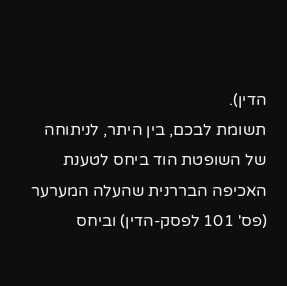הדין).
תשומת לבכם, בין היתר, לניתוחה של השופטת הוד ביחס לטענת האכיפה הבררנית שהעלה המערער (פס' 101 לפסק-הדין) וביחס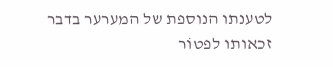לטענתו הנוספת של המערער בדבר זכאותו לפטוֹר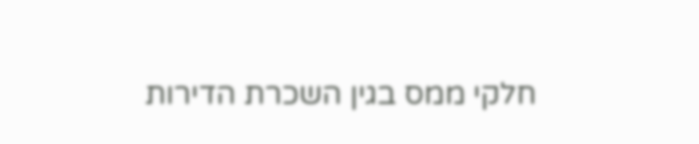חלקי ממס בגין השכרת הדירות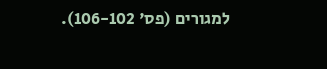למגורים (פס' 106-102).